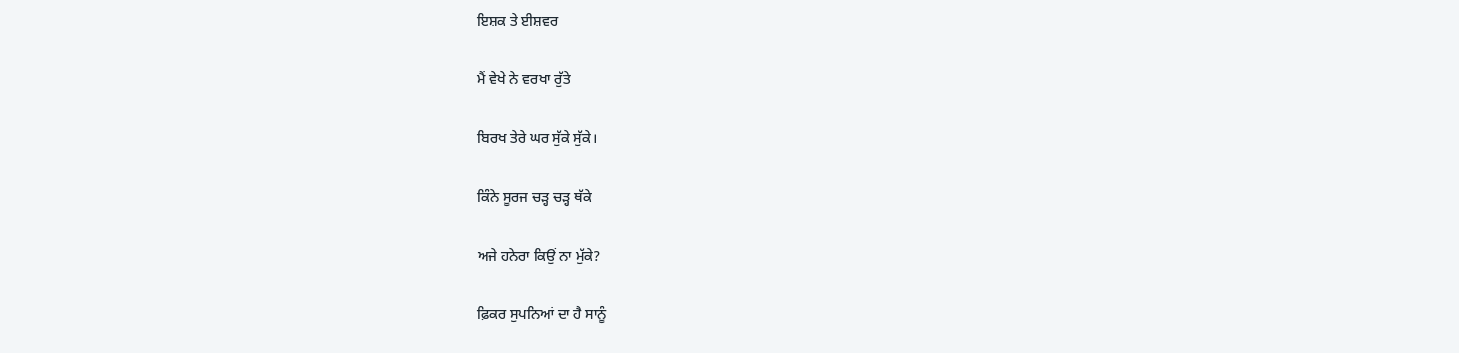ਇਸ਼ਕ ਤੇ ਈਸ਼ਵਰ

ਮੈਂ ਵੇਖੇ ਨੇ ਵਰਖਾ ਰੁੱਤੇ

ਬਿਰਖ ਤੇਰੇ ਘਰ ਸੁੱਕੇ ਸੁੱਕੇ।

ਕਿੰਨੇ ਸੂਰਜ ਚੜ੍ਹ ਚੜ੍ਹ ਥੱਕੇ

ਅਜੇ ਹਨੇਰਾ ਕਿਉਂ ਨਾ ਮੁੱਕੇ?

ਫ਼ਿਕਰ ਸੁਪਨਿਆਂ ਦਾ ਹੈ ਸਾਨੂੰ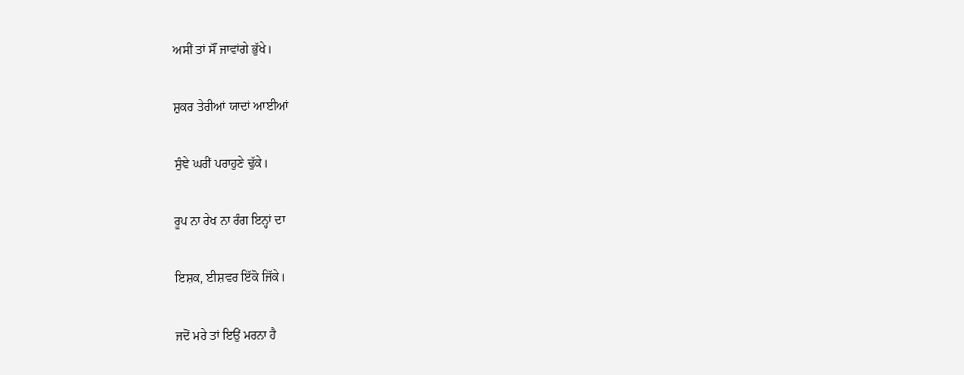ਅਸੀਂ ਤਾਂ ਸੌਂ ਜਾਵਾਂਗੇ ਭੁੱਖੇ।

ਸ਼ੁਕਰ ਤੇਰੀਆਂ ਯਾਦਾਂ ਆਈਆਂ

ਸੁੰਞੇ ਘਰੀਂ ਪਰਾਹੁਣੇ ਢੁੱਕੇ।

ਰੂਪ ਨਾ ਰੇਖ ਨਾ ਰੰਗ ਇਨ੍ਹਾਂ ਦਾ

ਇਸ਼ਕ, ਈਸ਼ਵਰ ਇੱਕੋ ਜਿੱਕੇ।

ਜਦੋਂ ਮਰੇ ਤਾਂ ਇਉਂ ਮਰਨਾ ਹੈ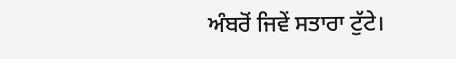ਅੰਬਰੋਂ ਜਿਵੇਂ ਸਤਾਰਾ ਟੁੱਟੇ।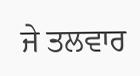ਜੇ ਤਲਵਾਰ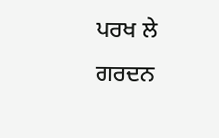ਪਰਖ ਲੇ ਗਰਦਨ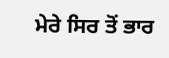ਮੇਰੇ ਸਿਰ ਤੋਂ ਭਾਰ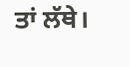ਤਾਂ ਲੱਥੇ।